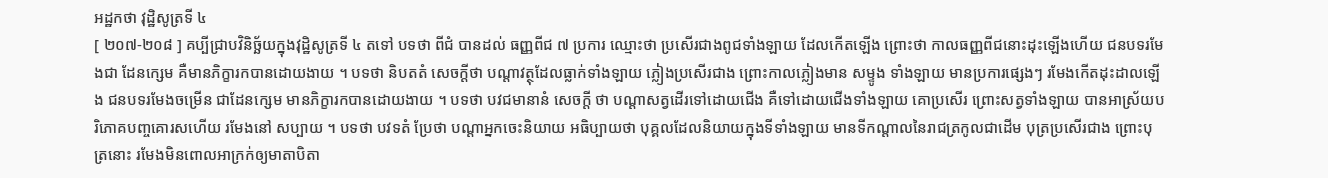អដ្ឋកថា វុដ្ឋិសូត្រទី ៤
[ ២០៧-២០៨ ] គប្បីជ្រាបវិនិច្ឆ័យក្នុងវុដ្ឋិសូត្រទី ៤ តទៅ បទថា ពីជំ បានដល់ ធញ្ញពីជ ៧ ប្រការ ឈ្មោះថា ប្រសើរជាងពូជទាំងឡាយ ដែលកើតឡើង ព្រោះថា កាលធញ្ញពីជនោះដុះឡើងហើយ ជនបទរមែងជា ដែនក្សេម គឺមានភិក្ខារកបានដោយងាយ ។ បទថា និបតតំ សេចក្តីថា បណ្តាវត្ថុដែលធ្លាក់ទាំងឡាយ ភ្លៀងប្រសើរជាង ព្រោះកាលភ្លៀងមាន សម្ទូង ទាំងឡាយ មានប្រការផ្សេងៗ រមែងកើតដុះដាលឡើង ជនបទរមែងចម្រើន ជាដែនក្សេម មានភិក្ខារកបានដោយងាយ ។ បទថា បវជមានានំ សេចក្តី ថា បណ្តាសត្វដើរទៅដោយជើង គឺទៅដោយជើងទាំងឡាយ គោប្រសើរ ព្រោះសត្វទាំងឡាយ បានអាស្រ័យបរិភោគបញ្ចគោរសហើយ រមែងនៅ សប្បាយ ។ បទថា បវទតំ ប្រែថា បណ្តាអ្នកចេះនិយាយ អធិប្បាយថា បុគ្គលដែលនិយាយក្នុងទីទាំងឡាយ មានទីកណ្តាលនៃរាជត្រកូលជាដើម បុត្រប្រសើរជាង ព្រោះបុត្រនោះ រមែងមិនពោលអាក្រក់ឲ្យមាតាបិតា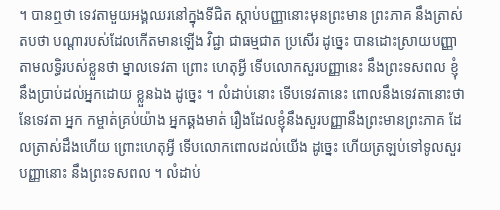។ បានឮថា ទេវតាមួយអង្គឈរនៅក្នុងទីជិត ស្តាប់បញ្ញានោះមុនព្រះមាន ព្រះភាគ នឹងត្រាស់តបថា បណ្តារបស់ដែលកើតមានឡើង វិជ្ជា ជាធម្មជាត ប្រសើរ ដូច្នេះ បានដោះស្រាយបញ្ញាតាមលទ្ធិរបស់ខ្លួនថា ម្នាលទេវតា ព្រោះ ហេតុអ្វី ទើបលោកសួរបញ្ញានេះ នឹងព្រះទសពល ខ្ញុំនឹងប្រាប់ដល់អ្នកដោយ ខ្លួនឯង ដូច្នេះ ។ លំដាប់នោះ ទើបទេវតានេះ ពោលនឹងទេវតានោះថា នែទេវតា អ្នក កម្ចាត់គ្រប់យ៉ាង អ្នកឆ្គងមាត់ រឿងដែលខ្ញុំនឹងសួរបញ្ញានឹងព្រះមានព្រះភាគ ដែលត្រាស់ដឹងហើយ ព្រោះហេតុអ្វី ទើបលោកពោលដល់យើង ដូច្នេះ ហើយត្រឡប់ទៅទូលសួរបញ្ញានោះ នឹងព្រះទសពល ។ លំដាប់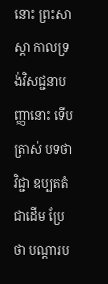នោះ ព្រះសាស្តា កាលទ្រង់វិសជ្ជនាបញ្ញានោះ ទើបត្រាស់ បទថា វិជ្ជា ឧប្បតតំ ជាដើម ប្រែថា បណ្តារប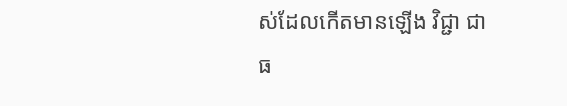ស់ដែលកើតមានឡើង វិជ្ជា ជាធ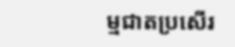ម្មជាតប្រសើរ